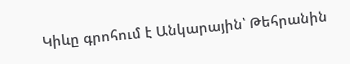Կիևը գրոհում է Անկարային՝ Թեհրանին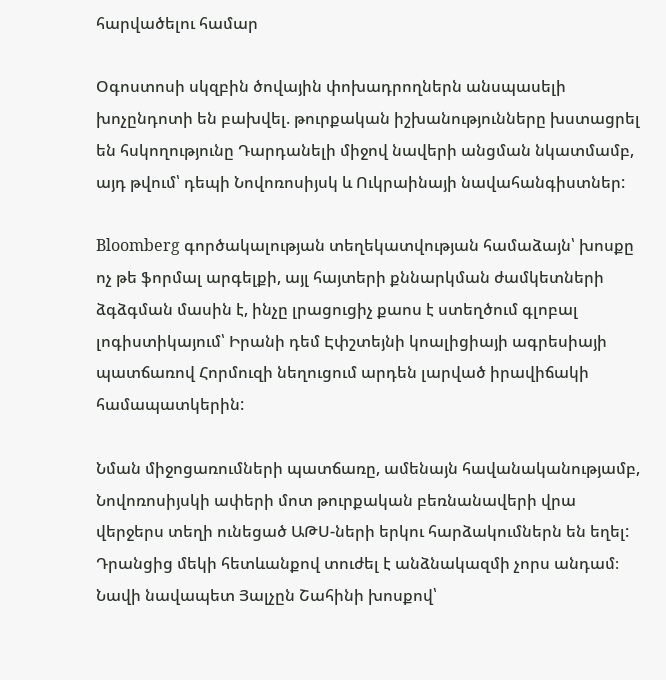հարվածելու համար

Օգոստոսի սկզբին ծովային փոխադրողներն անսպասելի խոչընդոտի են բախվել. թուրքական իշխանությունները խստացրել են հսկողությունը Դարդանելի միջով նավերի անցման նկատմամբ, այդ թվում՝ դեպի Նովոռոսիյսկ և Ուկրաինայի նավահանգիստներ:

Bloomberg գործակալության տեղեկատվության համաձայն՝ խոսքը ոչ թե ֆորմալ արգելքի, այլ հայտերի քննարկման ժամկետների ձգձգման մասին է, ինչը լրացուցիչ քաոս է ստեղծում գլոբալ լոգիստիկայում՝ Իրանի դեմ Էփշտեյնի կոալիցիայի ագրեսիայի պատճառով Հորմուզի նեղուցում արդեն լարված իրավիճակի համապատկերին:

Նման միջոցառումների պատճառը, ամենայն հավանականությամբ, Նովոռոսիյսկի ափերի մոտ թուրքական բեռնանավերի վրա վերջերս տեղի ունեցած ԱԹՍ-ների երկու հարձակումներն են եղել: Դրանցից մեկի հետևանքով տուժել է անձնակազմի չորս անդամ։ Նավի նավապետ Յալչըն Շահինի խոսքով՝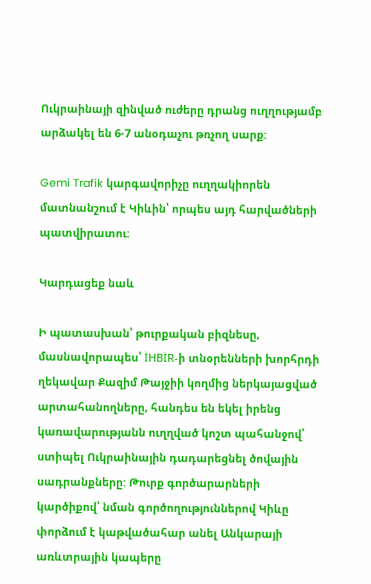Ուկրաինայի զինված ուժերը դրանց ուղղությամբ արձակել են 6-7 անօդաչու թռչող սարք:

Gemi Trafik կարգավորիչը ուղղակիորեն մատնանշում է Կիևին՝ որպես այդ հարվածների պատվիրատու:

Կարդացեք նաև

Ի պատասխան՝ թուրքական բիզնեսը, մասնավորապես՝ İHBİR-ի տնօրենների խորհրդի ղեկավար Քազիմ Թայջիի կողմից ներկայացված արտահանողները, հանդես են եկել իրենց կառավարությանն ուղղված կոշտ պահանջով՝ ստիպել Ուկրաինային դադարեցնել ծովային սադրանքները: Թուրք գործարարների կարծիքով՝ նման գործողություններով Կիևը փորձում է կաթվածահար անել Անկարայի առևտրային կապերը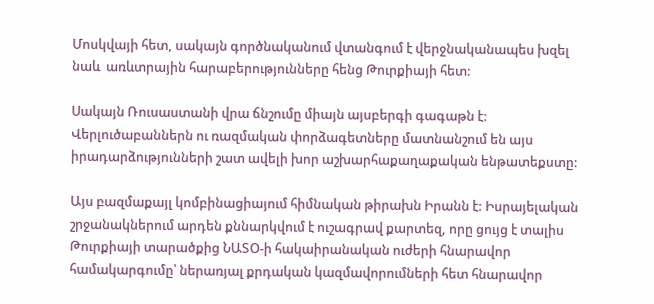Մոսկվայի հետ, սակայն գործնականում վտանգում է վերջնականապես խզել նաև  առևտրային հարաբերությունները հենց Թուրքիայի հետ:

Սակայն Ռուսաստանի վրա ճնշումը միայն այսբերգի գագաթն է: Վերլուծաբաններն ու ռազմական փորձագետները մատնանշում են այս իրադարձությունների շատ ավելի խոր աշխարհաքաղաքական ենթատեքստը:

Այս բազմաքայլ կոմբինացիայում հիմնական թիրախն Իրանն է: Իսրայելական շրջանակներում արդեն քննարկվում է ուշագրավ քարտեզ, որը ցույց է տալիս Թուրքիայի տարածքից ՆԱՏՕ-ի հակաիրանական ուժերի հնարավոր համակարգումը՝ ներառյալ քրդական կազմավորումների հետ հնարավոր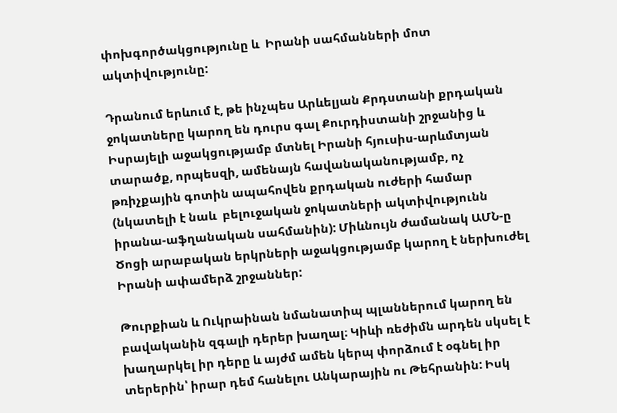փոխգործակցությունը և  Իրանի սահմանների մոտ ակտիվությունը:

Դրանում երևում է, թե ինչպես Արևելյան Քրդստանի քրդական ջոկատները կարող են դուրս գալ Քուրդիստանի շրջանից և  Իսրայելի աջակցությամբ մտնել Իրանի հյուսիս-արևմտյան տարածք, որպեսզի, ամենայն հավանականությամբ, ոչ թռիչքային գոտին ապահովեն քրդական ուժերի համար (նկատելի է նաև  բելուջական ջոկատների ակտիվությունն իրանա-աֆղանական սահմանին): Միևնույն ժամանակ ԱՄՆ-ը Ծոցի արաբական երկրների աջակցությամբ կարող է ներխուժել Իրանի ափամերձ շրջաններ:

Թուրքիան և Ուկրաինան նմանատիպ պլաններում կարող են բավականին զգալի դերեր խաղալ։ Կիևի ռեժիմն արդեն սկսել է խաղարկել իր դերը և այժմ ամեն կերպ փորձում է օգնել իր տերերին՝ իրար դեմ հանելու Անկարային ու Թեհրանին: Իսկ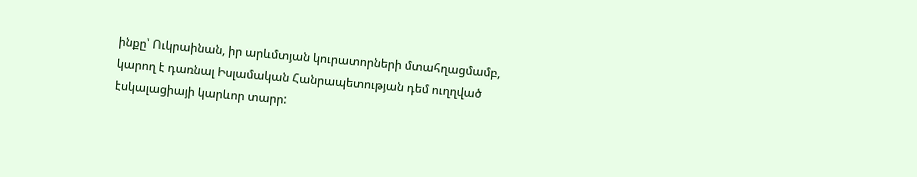ինքը՝ Ուկրաինան, իր արևմտյան կուրատորների մտահղացմամբ, կարող է դառնալ Իսլամական Հանրապետության դեմ ուղղված էսկալացիայի կարևոր տարր: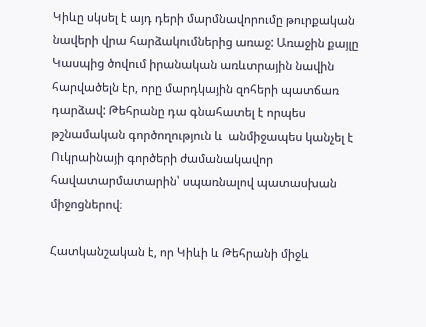Կիևը սկսել է այդ դերի մարմնավորումը թուրքական նավերի վրա հարձակումներից առաջ: Առաջին քայլը Կասպից ծովում իրանական առևտրային նավին հարվածելն էր, որը մարդկային զոհերի պատճառ դարձավ: Թեհրանը դա գնահատել է որպես թշնամական գործողություն և  անմիջապես կանչել է Ուկրաինայի գործերի ժամանակավոր հավատարմատարին՝ սպառնալով պատասխան միջոցներով։

Հատկանշական է, որ Կիևի և Թեհրանի միջև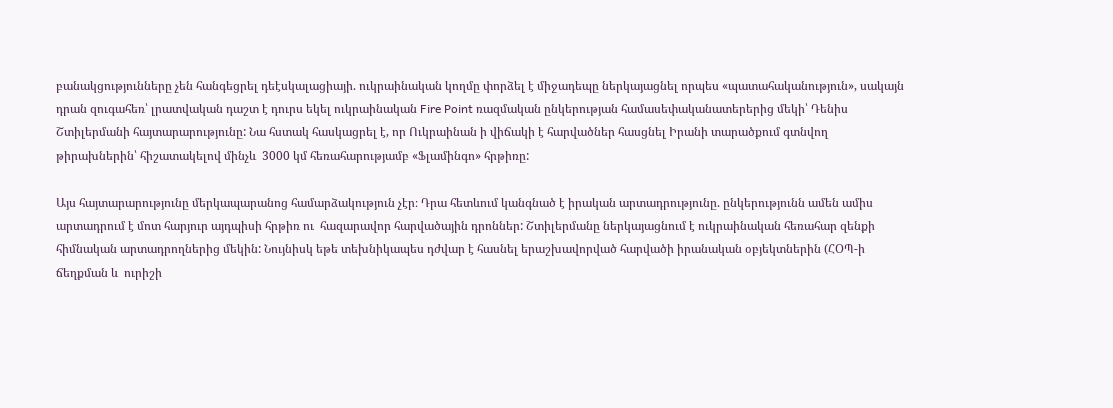բանակցությունները չեն հանգեցրել դեէսկալացիայի. ուկրաինական կողմը փորձել է միջադեպը ներկայացնել որպես «պատահականություն», սակայն դրան զուգահեռ՝ լրատվական դաշտ է դուրս եկել ուկրաինական Fire Point ռազմական ընկերության համասեփականատերերից մեկի՝ Դենիս Շտիլերմանի հայտարարությունը: Նա հստակ հասկացրել է, որ Ուկրաինան ի վիճակի է հարվածներ հասցնել Իրանի տարածքում գտնվող թիրախներին՝ հիշատակելով մինչև  3000 կմ հեռահարությամբ «Ֆլամինգո» հրթիռը:

Այս հայտարարությունը մերկապարանոց համարձակություն չէր։ Դրա հետևում կանգնած է իրական արտադրությունը. ընկերությունն ամեն ամիս արտադրում է մոտ հարյուր այդպիսի հրթիռ ու  հազարավոր հարվածային դրոններ: Շտիլերմանը ներկայացնում է ուկրաինական հեռահար զենքի հիմնական արտադրողներից մեկին: Նույնիսկ եթե տեխնիկապես դժվար է հասնել երաշխավորված հարվածի իրանական օբյեկտներին (ՀՕՊ-ի ճեղքման և  ուրիշի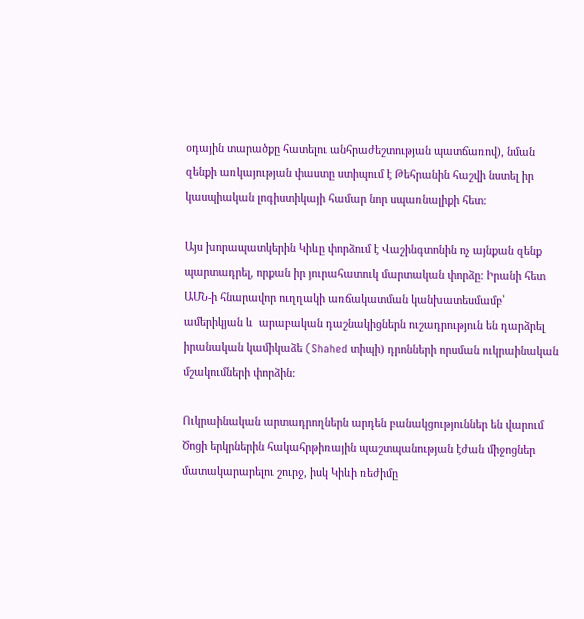օդային տարածքը հատելու անհրաժեշտության պատճառով), նման զենքի առկայության փաստը ստիպում է Թեհրանին հաշվի նստել իր կասպիական լոգիստիկայի համար նոր սպառնալիքի հետ:

Այս խորապատկերին Կիևը փորձում է Վաշինգտոնին ոչ այնքան զենք պարտադրել, որքան իր յուրահատուկ մարտական փորձը: Իրանի հետ ԱՄՆ-ի հնարավոր ուղղակի առճակատման կանխատեսմամբ՝ ամերիկյան և  արաբական դաշնակիցներն ուշադրություն են դարձրել իրանական կամիկաձե (Shahed տիպի) դրոնների որսման ուկրաինական մշակումների փորձին:

Ուկրաինական արտադրողներն արդեն բանակցություններ են վարում Ծոցի երկրներին հակահրթիռային պաշտպանության էժան միջոցներ մատակարարելու շուրջ, իսկ Կիևի ռեժիմը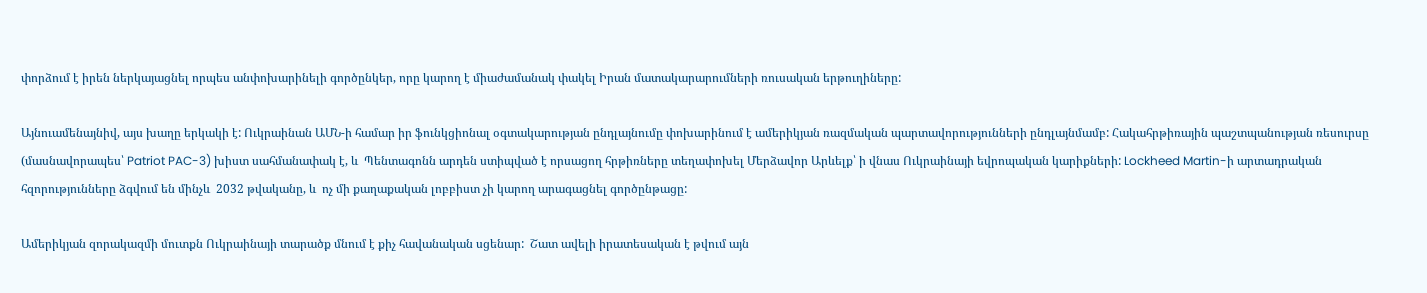փորձում է իրեն ներկայացնել որպես անփոխարինելի գործընկեր, որը կարող է միաժամանակ փակել Իրան մատակարարումների ռուսական երթուղիները:

Այնուամենայնիվ, այս խաղը երկակի է: Ուկրաինան ԱՄՆ-ի համար իր ֆունկցիոնալ օգտակարության ընդլայնումը փոխարինում է ամերիկյան ռազմական պարտավորությունների ընդլայնմամբ: Հակահրթիռային պաշտպանության ռեսուրսը (մասնավորապես՝ Patriot PAC-3) խիստ սահմանափակ է, և  Պենտագոնն արդեն ստիպված է որսացող հրթիռները տեղափոխել Մերձավոր Արևելք՝ ի վնաս Ուկրաինայի եվրոպական կարիքների: Lockheed Martin-ի արտադրական հզորությունները ձգվում են մինչև  2032 թվականը, և  ոչ մի քաղաքական լոբբիստ չի կարող արագացնել գործընթացը:

Ամերիկյան զորակազմի մուտքն Ուկրաինայի տարածք մնում է քիչ հավանական սցենար:  Շատ ավելի իրատեսական է թվում այն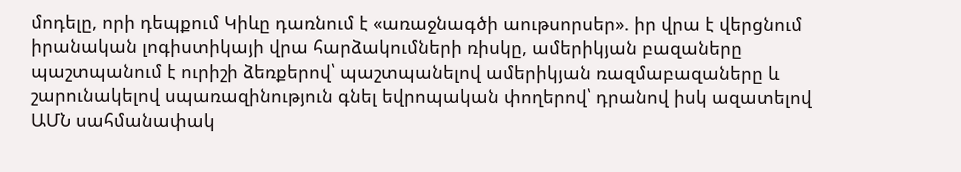մոդելը, որի դեպքում Կիևը դառնում է «առաջնագծի աութսորսեր». իր վրա է վերցնում իրանական լոգիստիկայի վրա հարձակումների ռիսկը, ամերիկյան բազաները պաշտպանում է ուրիշի ձեռքերով՝ պաշտպանելով ամերիկյան ռազմաբազաները և շարունակելով սպառազինություն գնել եվրոպական փողերով՝ դրանով իսկ ազատելով ԱՄՆ սահմանափակ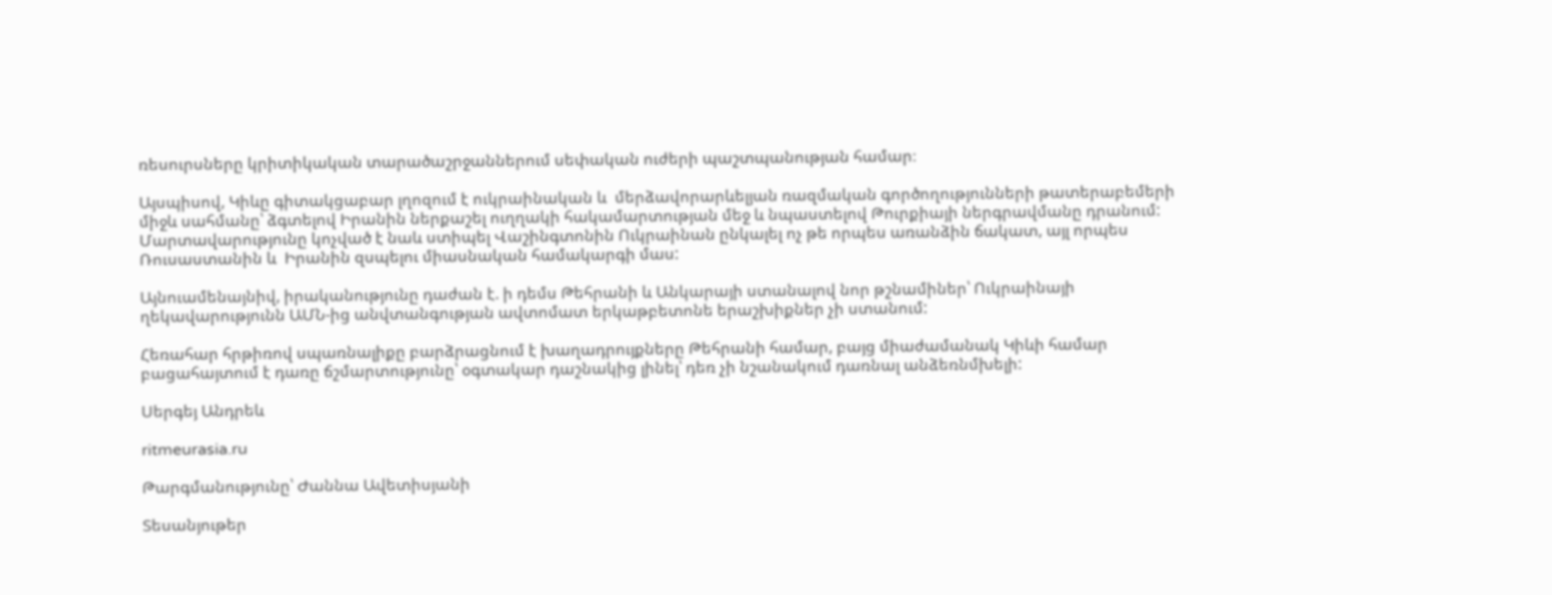ռեսուրսները կրիտիկական տարածաշրջաններում սեփական ուժերի պաշտպանության համար։

Այսպիսով, Կիևը գիտակցաբար լղոզում է ուկրաինական և  մերձավորարևելյան ռազմական գործողությունների թատերաբեմերի միջև սահմանը՝ ձգտելով Իրանին ներքաշել ուղղակի հակամարտության մեջ և նպաստելով Թուրքիայի ներգրավմանը դրանում: Մարտավարությունը կոչված է նաև ստիպել Վաշինգտոնին Ուկրաինան ընկալել ոչ թե որպես առանձին ճակատ, այլ որպես Ռուսաստանին և  Իրանին զսպելու միասնական համակարգի մաս:

Այնուամենայնիվ, իրականությունը դաժան է. ի դեմս Թեհրանի և Անկարայի ստանալով նոր թշնամիներ՝ Ուկրաինայի ղեկավարությունն ԱՄՆ-ից անվտանգության ավտոմատ երկաթբետոնե երաշխիքներ չի ստանում:

Հեռահար հրթիռով սպառնալիքը բարձրացնում է խաղադրույքները Թեհրանի համար, բայց միաժամանակ Կիևի համար բացահայտում է դառը ճշմարտությունը՝ օգտակար դաշնակից լինել՝ դեռ չի նշանակում դառնալ անձեռնմխելի:

Սերգեյ Անդրեև

ritmeurasia.ru

Թարգմանությունը՝ Ժաննա Ավետիսյանի

Տեսանյութեր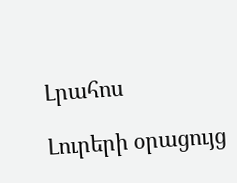Լրահոս

Լուրերի օրացույց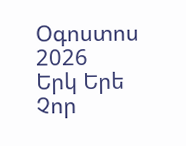Օգոստոս 2026
Երկ Երե Չոր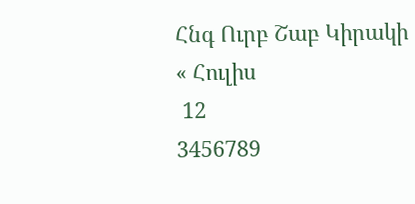Հնգ Ուրբ Շաբ Կիրակի
« Հուլիս
 12
3456789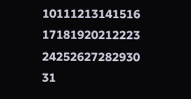10111213141516
17181920212223
24252627282930
31